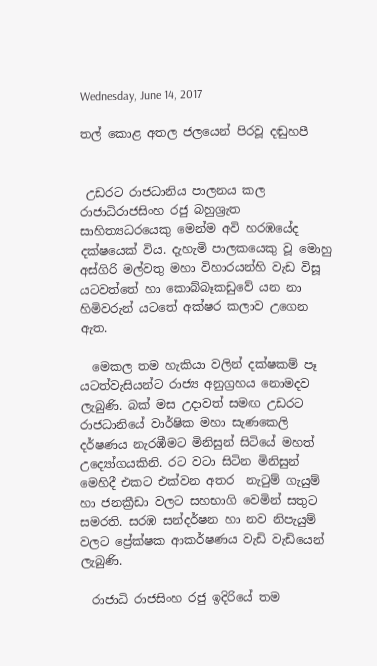Wednesday, June 14, 2017

තල් කොළ අතල ජලයෙන් පිරවූ දඬුහපී


 උඩරට රාජධානිය පාලනය කල රාජාධිරාජසිංහ රජු බහුශ්‍රැත සාහිත්‍යධරයෙකු මෙන්ම අවි හරඹයේද දක්ෂයෙක් විය. දැහැමි පාලකයෙකු වූ මොහු අස්ගිරි මල්වතු මහා විහාරයන්හි වැඩ විසූ යටවත්තේ හා කොබ්බෑකඩුවේ යන නා හිමිවරුන් යටතේ අක්ෂර කලාව උගෙන ඇත.

  මෙකල තම හැකියා වලින් දක්ෂකම් පෑ යටත්වැසියන්ට රාජ්‍ය අනුග්‍රහය නොමදව ලැබුණි. බක් මස උදාවත් සමඟ උඩරට රාජධානියේ වාර්ෂික මහා සැණකෙලි දර්ෂණය නැරඹීමට මිනිසුන් සිටියේ මහත් උද්‍යෝගයකිනි. රට වටා සිටින මිනිසුන් මෙහිදී එකට එක්වන අතර  නැටුම් ගැයුම් හා ජනක්‍රීඩා වලට සහභාගි වෙමින් සතුට සමරති. සරඹ සන්දර්ෂන හා නව නිපැයුම් වලට ප්‍රේක්ෂක ආකර්ෂණය වැඩි වැඩියෙන් ලැබුණි.

  රාජාධි රාජසිංහ රජු ඉදිරියේ තම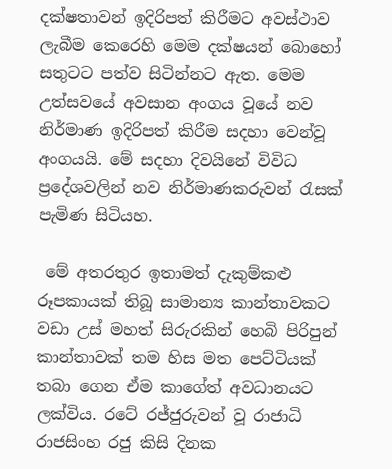දක්ෂතාවන් ඉදිරිපත් කිරීමට අවස්ථාව ලැබීම කෙරෙහි මෙම දක්ෂයන් බොහෝ සතුටට පත්ව සිටින්නට ඇත. මෙම උත්සවයේ අවසාන අංගය වූයේ නව නිර්මාණ ඉදිරිපත් කිරීම සදහා වෙන්වූ අංගයයි. මේ සදහා දිවයිනේ විවිධ ප්‍රදේශවලින් නව නිර්මාණකරුවන් රැසක් පැමිණ සිටියහ.

 මේ අතරතුර ඉතාමත් දැකුම්කළු රූපකායක් තිබූ සාමාන්‍ය කාන්තාවකට වඩා උස් මහත් සිරුරකින් හෙබි පිරිපුන් කාන්තාවක් තම හිස මත පෙට්ටියක් තබා ගෙන ඒම කාගේත් අවධානයට ලක්විය. රටේ රජ්ජුරුවන් වූ රාජාධි රාජසිංහ රජු කිසි දිනක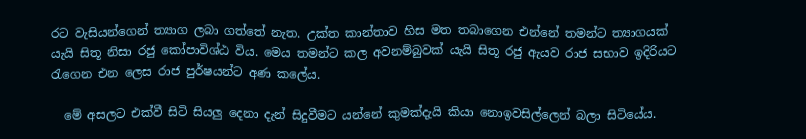රට වැසියන්ගෙන් ත්‍යාග ලබා ගත්තේ නැත. උක්ත කාන්තාව හිස මත තබාගෙන එන්නේ තමන්ට ත්‍යාගයක් යැයි සිතූ නිසා රජු කෝපාවිශ්ඨ විය. මෙය තමන්ට කල අවනම්බුවක් යැයි සිතූ රජු ඇයව රාජ සභාව ඉදිරියට රැගෙන එන ලෙස රාජ පුර්ෂයන්ට අණ කලේය.

  මේ අසලට එක්වී සිටි සියලු දෙනා දැන් සිදුවීමට යන්නේ කුමක්දැයි කියා නොඉවසිල්ලෙන් බලා සිටියේය.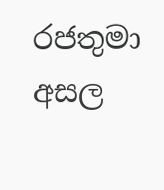රජතුමා අසල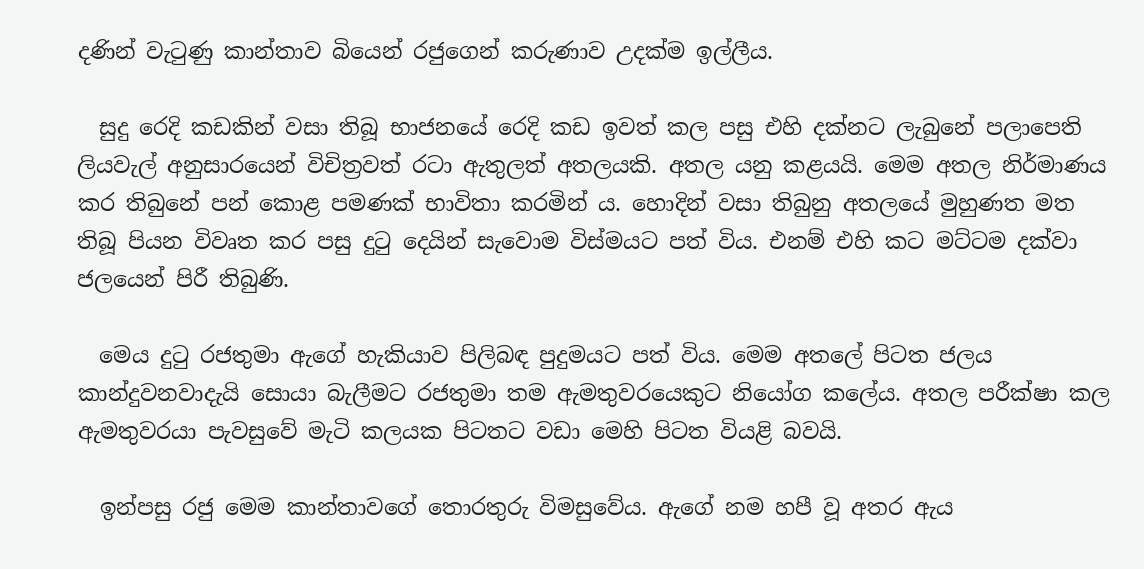දණින් වැටුණු කාන්තාව බියෙන් රජුගෙන් කරුණාව උදක්ම ඉල්ලීය.

  සුදු රෙදි කඩකින් වසා තිබූ භාජනයේ රෙදි කඩ ඉවත් කල පසු එහි දක්නට ලැබුනේ පලාපෙති ලියවැල් අනුසාරයෙන් විචිත්‍රවත් රටා ඇතුලත් අතලයකි. අතල යනු කළයයි. මෙම අතල නිර්මාණය කර තිබුනේ පන් කොළ පමණක් භාවිතා කරමින් ය. හොදින් වසා තිබුනු අතලයේ මුහුණත මත තිබූ පියන විවෘත කර පසු දුටු දෙයින් සැවොම විස්මයට පත් විය. එනම් එහි කට මට්ටම දක්වා ජලයෙන් පිරී තිබුණි.

  මෙය දුටු රජතුමා ඇගේ හැකියාව පිලිබඳ පුදුමයට පත් විය. මෙම අතලේ පිටත ජලය කාන්දුවනවාදැයි සොයා බැලීමට රජතුමා තම ඇමතුවරයෙකුට නියෝග කලේය. අතල පරීක්ෂා කල ඇමතුවරයා පැවසුවේ මැටි කලයක පිටතට වඩා මෙහි පිටත වියළි බවයි.

  ඉන්පසු රජු මෙම කාන්තාවගේ තොරතුරු විමසුවේය. ඇගේ නම හපී වූ අතර ඇය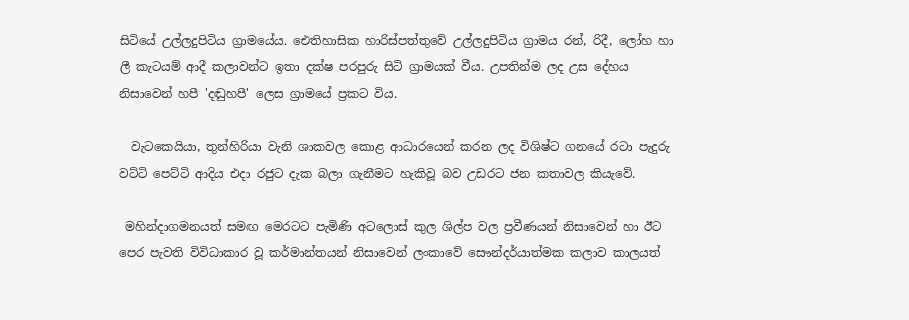සිටියේ උල්ලදුපිටිය ග්‍රාමයේය. ඓතිහාසික හාරිස්පත්තුවේ උල්ලදුපිටිය ග්‍රාමය රන්, රිදී, ලෝහ හා ලී කැටයම් ආදී කලාවන්ට ඉතා දක්ෂ පරපුරු සිටි ග්‍රාමයක් වීය. උපතින්ම ලද උස දේහය නිසාවෙන් හපී 'දඬුහපී' ලෙස ග්‍රාමයේ ප්‍රකට විය.

  වැටකෙයියා, තුන්හිරියා වැනි ශාකවල කොළ ආධාරයෙන් කරන ලද විශිෂ්ට ගනයේ රටා පැදුරු වට්ටි පෙට්ටි ආදිය එදා රජුට දැක බලා ගැනීමට හැකිවූ බව උඩරට ජන කතාවල කියැවේ.

 මහින්දාගමනයත් සමඟ මෙරටට පැමිණි අටලොස් කුල ශිල්ප වල ප්‍රවීණයන් නිසාවෙන් හා ඊට පෙර පැවති විවිධාකාර වූ කර්මාන්තයන් නිසාවෙන් ලංකාවේ සෞන්දර්යාත්මක කලාව කාලයත්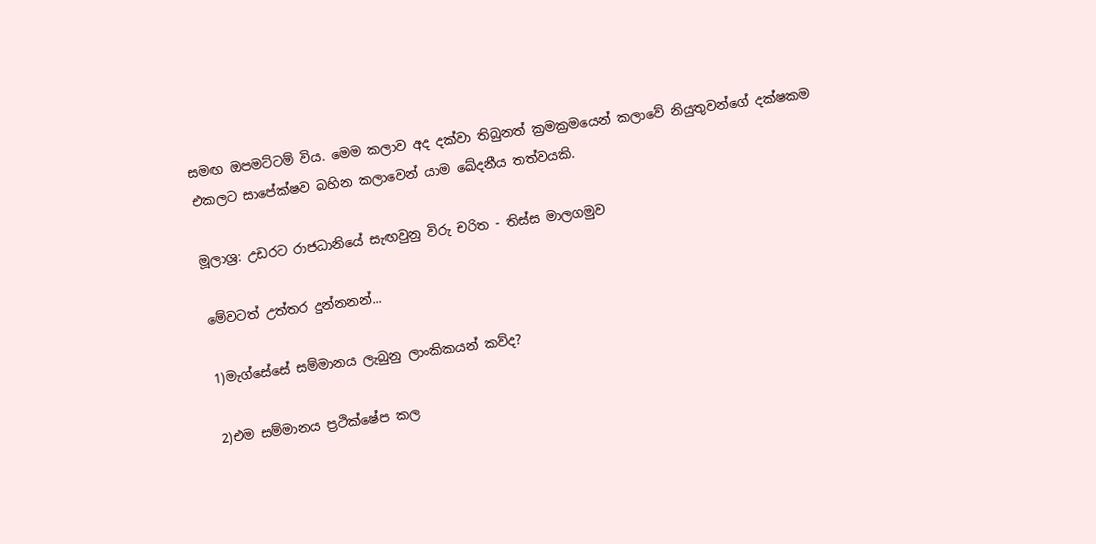සමඟ ඔපමට්ටම් විය. මෙම කලාව අද දක්වා තිබුනත් ක්‍රමක්‍රමයෙන් කලාවේ නියුතුවන්ගේ දක්ෂකම එකලට සාපේක්ෂව බහින කලාවෙන් යාම ඛේදනීය තත්වයකි.

මූලාශ්‍ර: උඩරට රාජධානියේ සැඟවුනු විරු චරිත - තිස්ස මාලගමුව

මේවටත් උත්තර දුන්නනන්...

1)මැග්සේසේ සම්මානය ලැබුනු ලාංකිකයන් කව්ද?

2)එම සම්මානය ප්‍රථික්ෂේප කල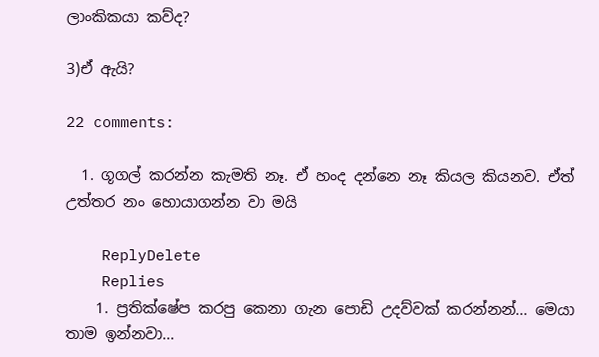ලාංකිකයා කව්ද?

3)ඒ ඇයි?

22 comments:

  1. ගූගල් කරන්න කැමති නෑ. ඒ හංද දන්නෙ නෑ කියල කියනව. ඒත් උත්තර නං හොයාගන්න වා මයි

    ReplyDelete
    Replies
    1. ප්‍රතික්ෂේප කරපු කෙනා ගැන පොඩි උදව්වක් කරන්නන්... මෙයා තාම ඉන්නවා...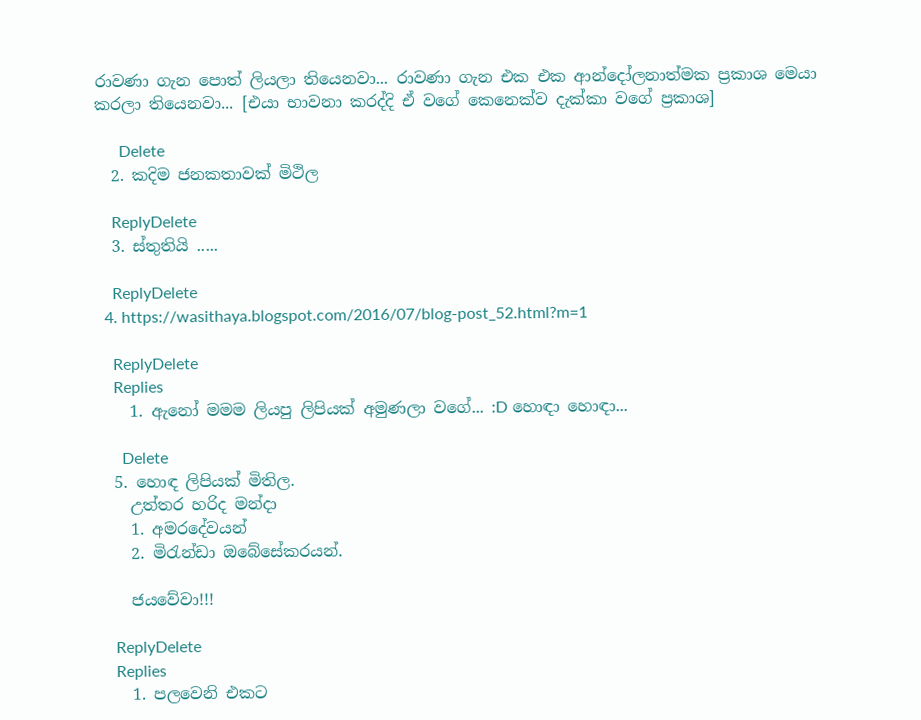රාවණා ගැන පොත් ලියලා තියෙනවා... රාවණා ගැන එක එක ආන්දෝලනාත්මක ප්‍රකාශ මෙයා කරලා තියෙනවා... [එයා භාවනා කරද්දි ඒ වගේ කෙනෙක්ව දැක්කා වගේ ප්‍රකාශ]

      Delete
  2. කදිම ජනකතාවක් මිථිල

    ReplyDelete
  3. ස්තුතියි .....

    ReplyDelete
  4. https://wasithaya.blogspot.com/2016/07/blog-post_52.html?m=1

    ReplyDelete
    Replies
    1. ඇනෝ මමම ලියපු ලිපියක් අමුණලා වගේ... :D හොඳා හොඳා...

      Delete
  5. හොඳ ලිපියක් මිතිල.
    උත්තර හරිද මන්දා
    1. අමරදේවයන්
    2. මිරැන්ඩා ඔබේසේකරයන්.

    ජයවේවා!!!

    ReplyDelete
    Replies
    1. පලවෙනි එකට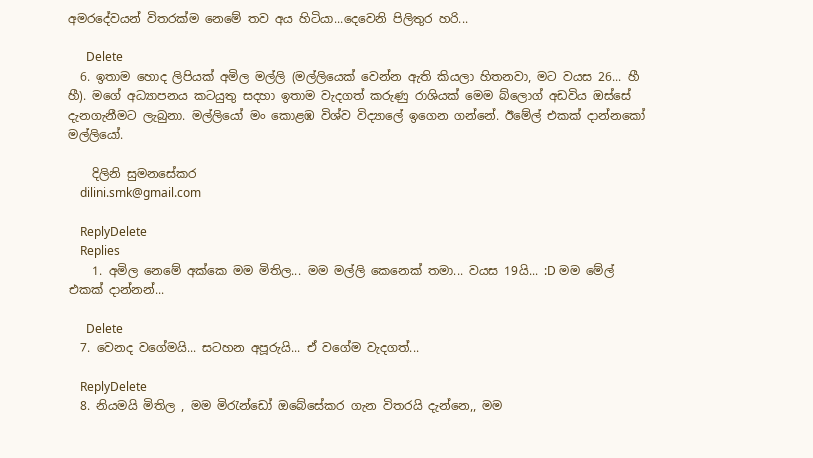අමරදේවයන් විතරක්ම නෙමේ තව අය හිටියා...දෙවෙනි පිලිතුර හරි...

      Delete
  6. ඉතාම හොද ලිපියක් අමිල මල්ලි (මල්ලියෙක් වෙන්න ඇති කියලා හිතනවා, මට වයස 26... හී හී). මගේ අධ්‍යාපනය කටයුතු සදහා ඉතාම වැදගත් කරුණු රාශියක් මෙම බ්ලොග් අඩවිය ඔස්සේ දැනගැනීමට ලැබුනා. මල්ලියෝ මං කොළඹ විශ්ව විද්‍යාලේ ඉගෙන ගන්නේ. ඊමේල් එකක් දාන්නකෝ මල්ලියෝ.

    දිලිනි සුමනසේකර
    dilini.smk@gmail.com

    ReplyDelete
    Replies
    1. අමිල නෙමේ අක්කෙ මම මිතිල... මම මල්ලි කෙනෙක් තමා... වයස 19යි... :D මම මේල් එකක් දාන්නන්...

      Delete
  7. වෙනද වගේමයි... සටහන අපූරුයි... ඒ වගේම වැදගත්...

    ReplyDelete
  8. නියමයි මිතිල , මම මිරැන්ඩෝ ඔබේසේකර ගැන විතරයි දැන්නෙ,, මම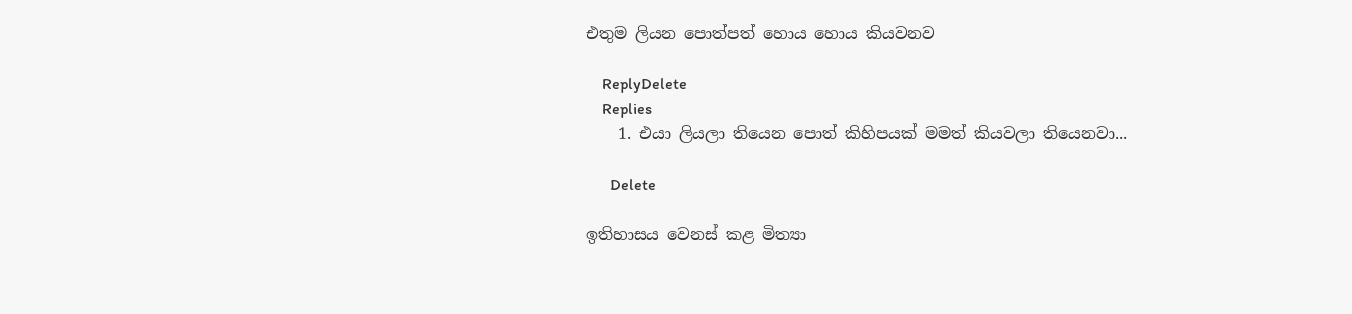එතුම ලියන පොත්පත් හොය හොය කියවනව

    ReplyDelete
    Replies
    1. එයා ලියලා තියෙන පොත් කිහිපයක් මමත් කියවලා තියෙනවා...

      Delete

ඉතිහාසය වෙනස් කළ මිත්‍යා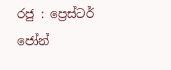රජු : ප්‍රෙස්ටර් ජෝන්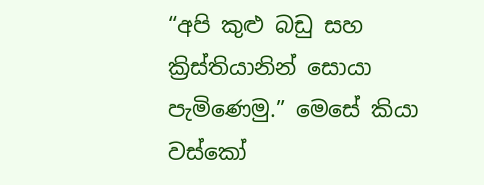“අපි කුළු බඩු සහ ක්‍රිස්තියානින් සොයා පැමිණෙමු.” මෙසේ කියා වස්කෝ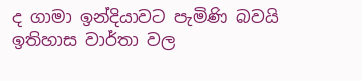ද ගාමා ඉන්දියාවට පැමිණි බවයි ඉතිහාස වාර්තා වල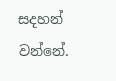සදහන් වන්නේ.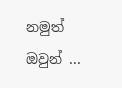නමුත් ඔවුන් ...